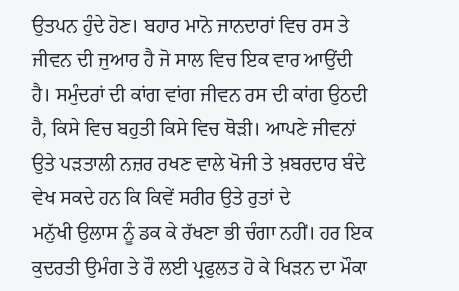ਉਤਪਨ ਹੁੰਦੇ ਹੋਣ। ਬਹਾਰ ਮਾਨੋ ਜਾਨਦਾਰਾਂ ਵਿਚ ਰਸ ਤੇ ਜੀਵਨ ਦੀ ਜੁਆਰ ਹੈ ਜੋ ਸਾਲ ਵਿਚ ਇਕ ਵਾਰ ਆਉਂਦੀ ਹੈ। ਸਮੁੰਦਰਾਂ ਦੀ ਕਾਂਗ ਵਾਂਗ ਜੀਵਨ ਰਸ ਦੀ ਕਾਂਗ ਉਠਦੀ ਹੈ, ਕਿਸੇ ਵਿਚ ਬਹੁਤੀ ਕਿਸੇ ਵਿਚ ਥੋੜੀ। ਆਪਣੇ ਜੀਵਨਾਂ ਉਤੇ ਪੜਤਾਲੀ ਨਜ਼ਰ ਰਖਣ ਵਾਲੇ ਖੋਜੀ ਤੇ ਖ਼ਬਰਦਾਰ ਬੰਦੇ ਵੇਖ ਸਕਦੇ ਹਨ ਕਿ ਕਿਵੇਂ ਸਰੀਰ ਉਤੇ ਰੁਤਾਂ ਦੇ
ਮਨੁੱਖੀ ਉਲਾਸ ਨੂੰ ਡਕ ਕੇ ਰੱਖਣਾ ਭੀ ਚੰਗਾ ਨਹੀਂ। ਹਰ ਇਕ ਕੁਦਰਤੀ ਉਮੰਗ ਤੇ ਰੌ ਲਈ ਪ੍ਰਫੁਲਤ ਹੋ ਕੇ ਖਿੜਨ ਦਾ ਮੌਕਾ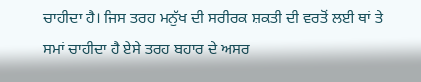ਚਾਹੀਦਾ ਹੈ। ਜਿਸ ਤਰਹ ਮਨੁੱਖ ਦੀ ਸਰੀਰਕ ਸ਼ਕਤੀ ਦੀ ਵਰਤੋਂ ਲਈ ਥਾਂ ਤੇ ਸਮਾਂ ਚਾਹੀਦਾ ਹੈ ਏਸੇ ਤਰਹ ਬਹਾਰ ਦੇ ਅਸਰ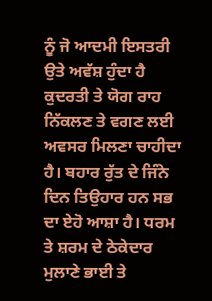ਨੂੰ ਜੋ ਆਦਮੀ ਇਸਤਰੀ ਉਤੇ ਅਵੱਸ਼ ਹੁੰਦਾ ਹੈ ਕੁਦਰਤੀ ਤੇ ਯੋਗ ਰਾਹ ਨਿੱਕਲਣ ਤੇ ਵਗਣ ਲਈ ਅਵਸਰ ਮਿਲਣਾ ਚਾਹੀਦਾ ਹੈ। ਬਹਾਰ ਰੁੱਤ ਦੇ ਜਿੰਨੇ ਦਿਨ ਤਿਉਹਾਰ ਹਨ ਸਭ ਦਾ ਏਹੋ ਆਸ਼ਾ ਹੈ। ਧਰਮ ਤੇ ਸ਼ਰਮ ਦੇ ਠੇਕੇਦਾਰ ਮੁਲਾਣੇ ਭਾਈ ਤੇ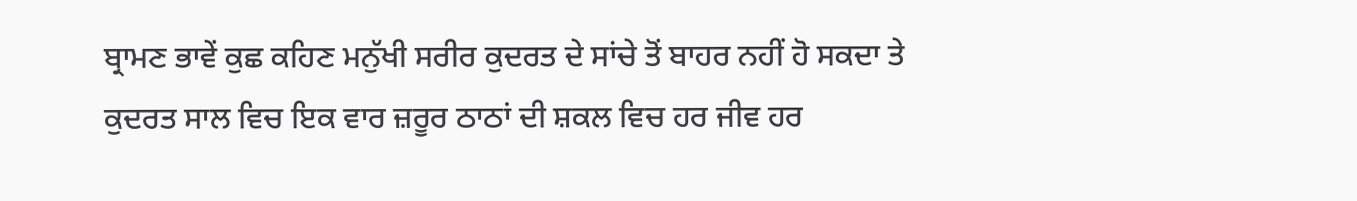ਬ੍ਰਾਮਣ ਭਾਵੇਂ ਕੁਛ ਕਹਿਣ ਮਨੁੱਖੀ ਸਰੀਰ ਕੁਦਰਤ ਦੇ ਸਾਂਚੇ ਤੋਂ ਬਾਹਰ ਨਹੀਂ ਹੋ ਸਕਦਾ ਤੇ ਕੁਦਰਤ ਸਾਲ ਵਿਚ ਇਕ ਵਾਰ ਜ਼ਰੂਰ ਠਾਠਾਂ ਦੀ ਸ਼ਕਲ ਵਿਚ ਹਰ ਜੀਵ ਹਰ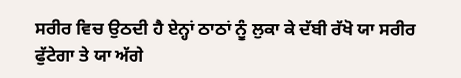ਸਰੀਰ ਵਿਚ ਉਠਦੀ ਹੈ ਏਨ੍ਹਾਂ ਠਾਠਾਂ ਨੂੰ ਲੁਕਾ ਕੇ ਦੱਬੀ ਰੱਖੋ ਯਾ ਸਰੀਰ ਫੁੱਟੇਗਾ ਤੇ ਯਾ ਅੱਗੇ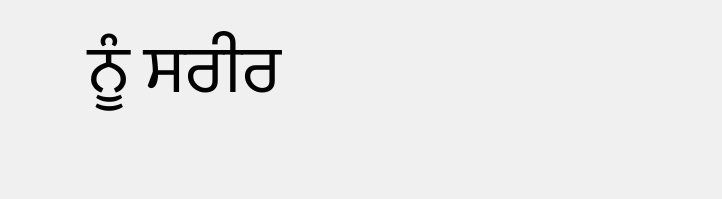ਨੂੰ ਸਰੀਰ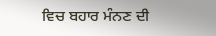ਵਿਚ ਬਹਾਰ ਮੰਨਣ ਦੀ